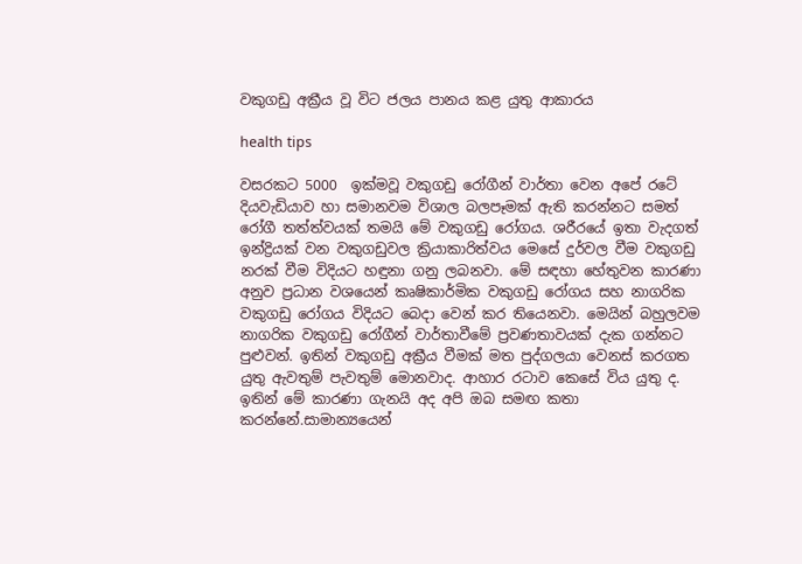වකුගඩු අක්‍රීය වූ විට ජලය පානය කළ යුතු ආකාරය

health tips

වසරකට 5000  ඉක්මවූ වකුගඩු රෝගීන් වාර්තා වෙන අපේ රටේ දියවැඩියාව හා සමානවම විශාල බලපෑමක් ඇති කරන්නට සමත් රෝගී තත්ත්වයක් තමයි මේ වකුගඩු රෝගය. ශරීරයේ ඉතා වැදගත් ඉන්ද්‍රියක් වන වකුගඩුවල ක්‍රියාකාරිත්වය මෙසේ දුර්වල වීම වකුගඩු නරක් වීම විදියට හඳුනා ගනු ලබනවා. මේ සඳහා හේතුවන කාරණා අනුව ප්‍රධාන වශයෙන් කෘෂිකාර්මික වකුගඩු රෝගය සහ නාගරික වකුගඩු රෝගය විදියට බෙදා වෙන් කර තියෙනවා. මෙයින් බහුලවම නාගරික වකුගඩු රෝගීන් වාර්තාවීමේ ප්‍රවණතාවයක් දැක ගන්නට පුළුවන්. ඉතින් වකුගඩු අක්‍රීය වීමක් මත පුද්ගලයා වෙනස් කරගත යුතු ඇවතුම් පැවතුම් මොනවාද. ආහාර රටාව කෙසේ විය යුතු ද. ඉතින් මේ කාරණා ගැනයි අද අපි ඔබ සමඟ කතා කරන්නේ.සාමාන්‍යයෙන්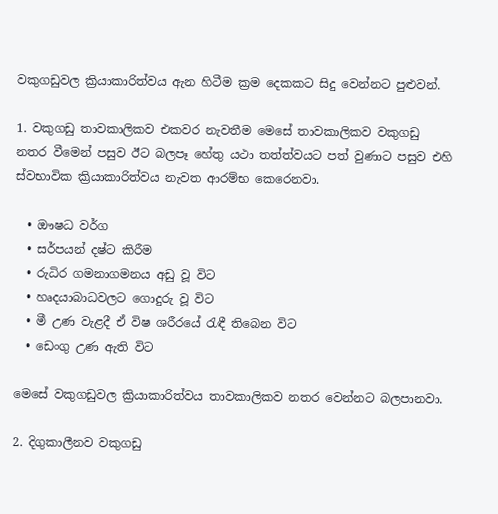වකුගඩුවල ක්‍රියාකාරිත්වය ඇන හිටීම ක්‍රම දෙකකට සිදු වෙන්නට පුළුවන්.

1. වකුගඩු තාවකාලිකව එකවර නැවතීම මෙසේ තාවකාලිකව වකුගඩු නතර වීමෙන් පසුව ඊට බලපෑ හේතු යථා තත්ත්වයට පත් වුණාට පසුව එහි ස්වභාවික ක්‍රියාකාරිත්වය නැවත ආරම්භ කෙරෙනවා.

  • ඖෂධ වර්ග
  • සර්පයන් දෂ්ට කිරීම
  • රුධිර ගමනාගමනය අඩු වූ විට
  • හෘදයාබාධවලට ගොදුරු වූ විට
  • මී උණ වැළදී ඒ විෂ ශරීරයේ රැඳී තිබෙන විට
  • ඩෙංගු උණ ඇති විට

මෙසේ වකුගඩුවල ක්‍රියාකාරිත්වය තාවකාලිකව නතර වෙන්නට බලපානවා.

2. දිගුකාලීනව වකුගඩු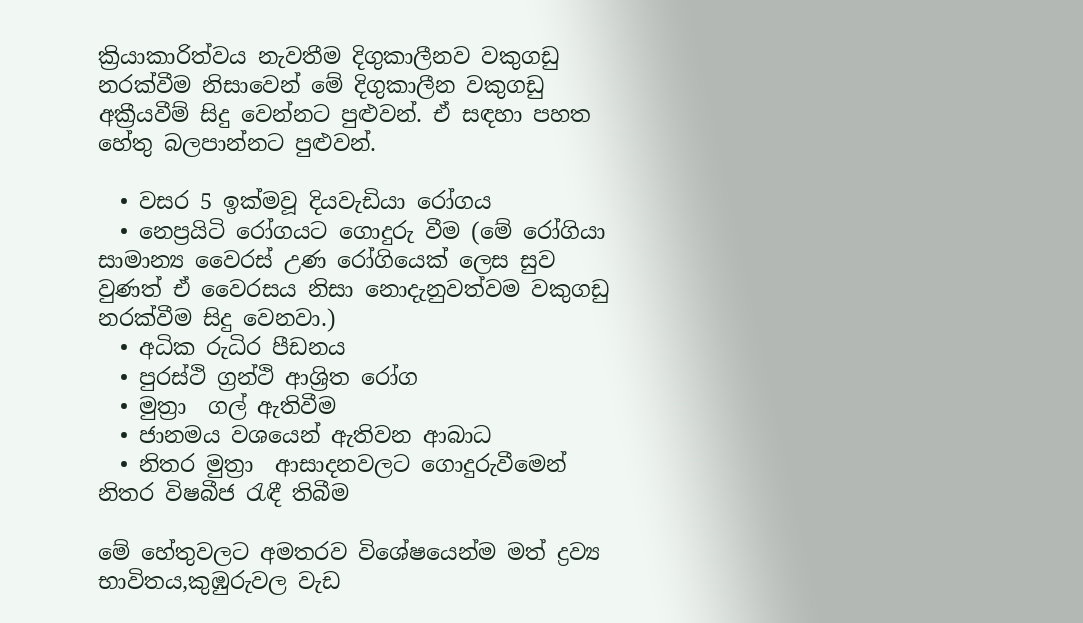ක්‍රියාකාරිත්වය නැවතීම දිගුකාලීනව වකුගඩු නරක්වීම නිසාවෙන් මේ දිගුකාලීන වකුගඩු අක්‍රීයවීම් සිදු වෙන්නට පුළුවන්. ඒ සඳහා පහත හේතු බලපාන්නට පුළුවන්.

  • වසර 5 ඉක්මවූ දියවැඩියා රෝගය
  • නෙප්‍රයිටි රෝගයට ගොදුරු වීම (මේ රෝගියා සාමාන්‍ය වෛරස් උණ රෝගියෙක් ලෙස සුව වුණත් ඒ වෛරසය නිසා නොදැනුවත්වම වකුගඩු නරක්වීම සිදු වෙනවා.)
  • අධික රුධිර පීඩනය
  • පුරස්ථි ග්‍රන්ථි ආශ්‍රිත රෝග
  • මුත්‍රා  ගල් ඇතිවීම
  • ජානමය වශයෙන් ඇතිවන ආබාධ
  • නිතර මුත්‍රා  ආසාදනවලට ගොදුරුවීමෙන් නිතර විෂබීජ රැඳී තිබීම

මේ හේතුවලට අමතරව විශේෂයෙන්ම මත් ද්‍රව්‍ය භාවිතය,කුඹුරුවල වැඩ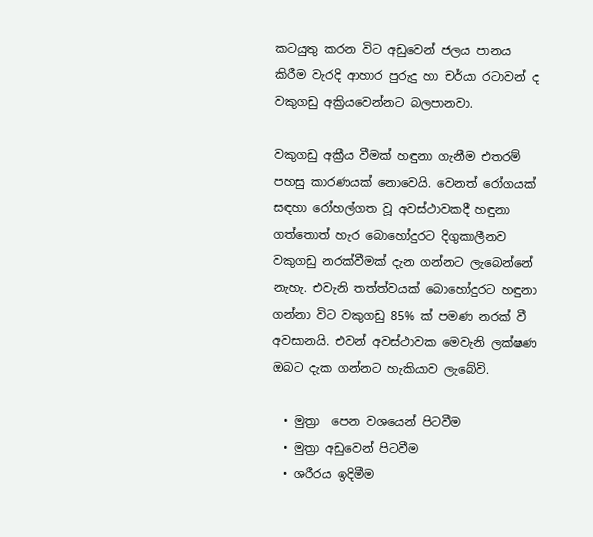කටයුතු කරන විට අඩුවෙන් ජලය පානය කිරීම වැරදි ආහාර පුරුදු හා චර්යා රටාවන් ද වකුගඩු අක්‍රියවෙන්නට බලපානවා.

වකුගඩු අක්‍රීය වීමක් හඳුනා ගැනීම එතරම් පහසු කාරණයක් නොවෙයි. වෙනත් රෝගයක් සඳහා රෝහල්ගත වූ අවස්ථාවකදී හඳුනා ගත්තොත් හැර බොහෝදුරට දිගුකාලීනව වකුගඩු නරක්වීමක් දැන ගන්නට ලැබෙන්නේ නැහැ. එවැනි තත්ත්වයක් බොහෝදුරට හඳුනා ගන්නා විට වකුගඩු 85% ක් පමණ නරක් වී අවසානයි. එවන් අවස්ථාවක මෙවැනි ලක්ෂණ ඔබට දැක ගන්නට හැකියාව ලැබේවි.

  • මුත්‍රා  පෙන වශයෙන් පිටවීම
  • මුත්‍රා අඩුවෙන් පිටවීම
  • ශරීරය ඉදිමීම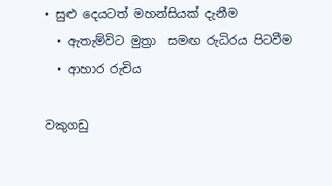• සුළු දෙයටත් මහන්සියක් දැනීම
  • ඇතැම්විට මුත්‍රා  සමඟ රුධිරය පිටවීම
  • ආහාර රුචිය

වකුගඩු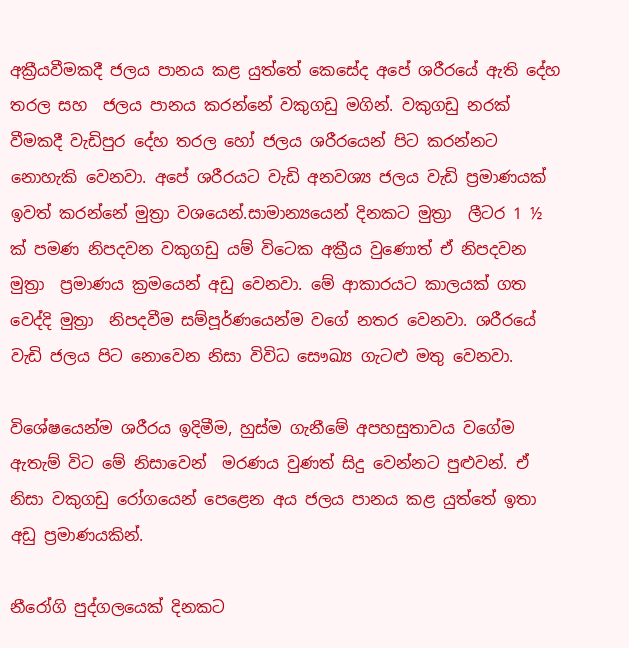අක්‍රීයවීමකදී ජලය පානය කළ යුත්තේ කෙසේද අපේ ශරීරයේ ඇති දේහ තරල සහ  ජලය පානය කරන්නේ වකුගඩු මගින්. වකුගඩු නරක් වීමකදී වැඩිපුර දේහ තරල හෝ ජලය ශරීරයෙන් පිට කරන්නට නොහැකි වෙනවා. අපේ ශරීරයට වැඩි අනවශ්‍ය ජලය වැඩි ප්‍රමාණයක් ඉවත් කරන්නේ මුත්‍රා වශයෙන්.සාමාන්‍යයෙන් දිනකට මුත්‍රා  ලීටර 1 ½ ක් පමණ නිපදවන වකුගඩු යම් විටෙක අක්‍රීය වුණොත් ඒ නිපදවන මුත්‍රා  ප්‍රමාණය ක්‍රමයෙන් අඩු වෙනවා. මේ ආකාරයට කාලයක් ගත වෙද්දි මුත්‍රා  නිපදවීම සම්පූර්ණයෙන්ම වගේ නතර වෙනවා. ශරීරයේ වැඩි ජලය පිට නොවෙන නිසා විවිධ සෞඛ්‍ය ගැටළු මතු වෙනවා.

විශේෂයෙන්ම ශරීරය ඉදිමීම, හුස්ම ගැනීමේ අපහසුතාවය වගේම ඇතැම් විට මේ නිසාවෙන්  මරණය වුණත් සිදු වෙන්නට පුළුවන්. ඒ නිසා වකුගඩු රෝගයෙන් පෙළෙන අය ජලය පානය කළ යුත්තේ ඉතා අඩු ප්‍රමාණයකින්.

නීරෝගි පුද්ගලයෙක් දිනකට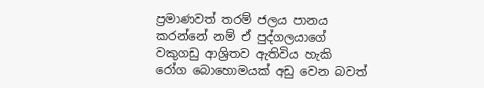ප්‍රමාණවත් තරම් ජලය පානය කරන්නේ නම් ඒ පුද්ගලයාගේ වකුගඩු ආශ්‍රිතව ඇතිවිය හැකි රෝග බොහොමයක් අඩු වෙන බවත්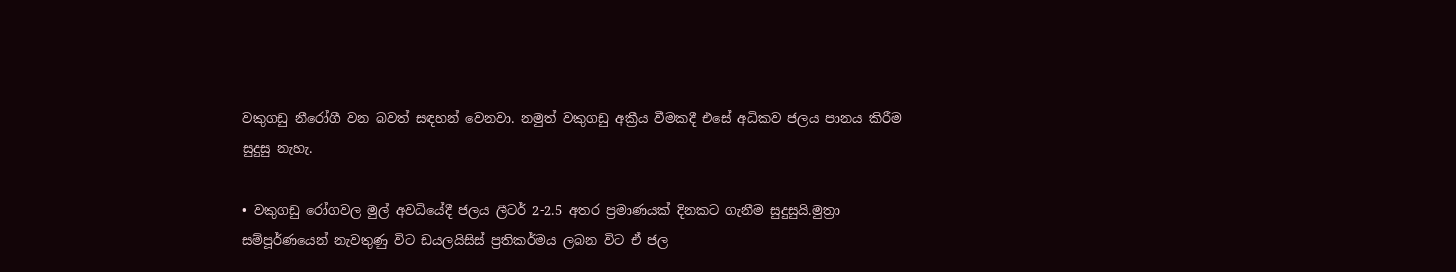වකුගඩු නීරෝගී වන බවත් සඳහන් වෙනවා. නමුත් වකුගඩු අක්‍රීය වීමකදී එසේ අධිකව ජලය පානය කිරීම සුදුසු නැහැ.

• වකුගඩු රෝගවල මුල් අවධියේදී ජලය ලීටර් 2-2.5 අතර ප්‍රමාණයක් දිනකට ගැනීම සුදුසුයි.මුත්‍රා  සම්පූර්ණයෙන් නැවතුණු විට ඩයලයිසිස් ප්‍රතිකර්මය ලබන විට ඒ ජල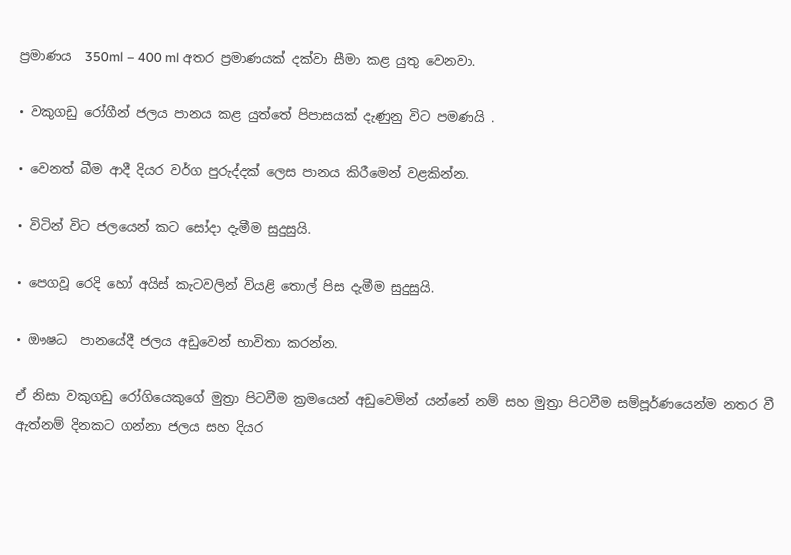ප්‍රමාණය  350ml – 400 ml අතර ප්‍රමාණයක් දක්වා සීමා කළ යුතු වෙනවා.

• වකුගඩු රෝගීන් ජලය පානය කළ යුත්තේ පිපාසයක් දැණුනු විට පමණයි .

• වෙනත් බීම ආදී දියර වර්ග පුරුද්දක් ලෙස පානය කිරීමෙන් වළකින්න.

• විටින් විට ජලයෙන් කට සෝදා දැමීම සුදුසුයි.

• පෙගවූ රෙදි හෝ අයිස් කැටවලින් වියළි තොල් පිස දැමීම සුදුසුයි.

• ඖෂධ  පානයේදී ජලය අඩුවෙන් භාවිතා කරන්න.

ඒ නිසා වකුගඩු රෝගියෙකුගේ මුත්‍රා පිටවීම ක්‍රමයෙන් අඩුවෙමින් යන්නේ නම් සහ මුත්‍රා පිටවීම සම්පූර්ණයෙන්ම නතර වී ඇත්නම් දිනකට ගන්නා ජලය සහ දියර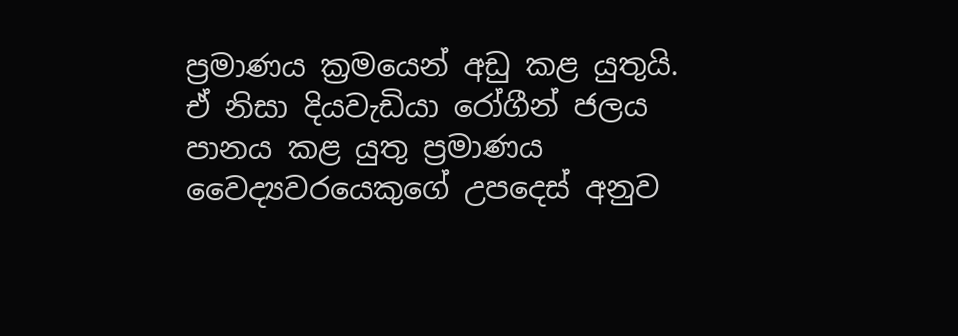ප්‍රමාණය ක්‍රමයෙන් අඩු කළ යුතුයි. ඒ නිසා දියවැඩියා රෝගීන් ජලය පානය කළ යුතු ප්‍රමාණය වෛද්‍යවරයෙකුගේ උපදෙස් අනුව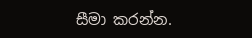සීමා කරන්න.